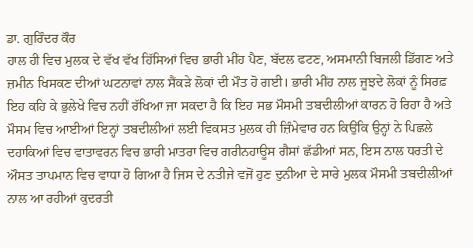ਡਾ. ਗੁਰਿੰਦਰ ਕੌਰ
ਹਾਲ ਹੀ ਵਿਚ ਮੁਲਕ ਦੇ ਵੱਖ ਵੱਖ ਹਿੱਸਿਆਂ ਵਿਚ ਭਾਰੀ ਮੀਂਹ ਪੈਣ, ਬੱਦਲ ਫਟਣ, ਅਸਮਾਨੀ ਬਿਜਲੀ ਡਿੱਗਣ ਅਤੇ ਜ਼ਮੀਨ ਖਿਸਕਣ ਦੀਆਂ ਘਟਨਾਵਾਂ ਨਾਲ ਸੈਂਕੜੇ ਲੋਕਾਂ ਦੀ ਮੌਤ ਹੋ ਗਈ। ਭਾਰੀ ਮੀਂਹ ਨਾਲ ਜੂਝਦੇ ਲੋਕਾਂ ਨੂੰ ਸਿਰਫ਼ ਇਹ ਕਹਿ ਕੇ ਭੁਲੇਖੇ ਵਿਚ ਨਹੀਂ ਰੱਖਿਆ ਜਾ ਸਕਦਾ ਹੈ ਕਿ ਇਹ ਸਭ ਮੌਸਮੀ ਤਬਦੀਲੀਆਂ ਕਾਰਨ ਹੋ ਰਿਹਾ ਹੈ ਅਤੇ ਮੌਸਮ ਵਿਚ ਆਈਆਂ ਇਨ੍ਹਾਂ ਤਬਦੀਲੀਆਂ ਲਈ ਵਿਕਸਤ ਮੁਲਕ ਹੀ ਜ਼ਿੰਮੇਵਾਰ ਹਨ ਕਿਉਂਕਿ ਉਨ੍ਹਾਂ ਨੇ ਪਿਛਲੇ ਦਹਾਕਿਆਂ ਵਿਚ ਵਾਤਾਵਰਨ ਵਿਚ ਭਾਰੀ ਮਾਤਰਾ ਵਿਚ ਗਰੀਨਹਾਊਸ ਗੈਸਾਂ ਛੱਡੀਆਂ ਸਨ, ਇਸ ਨਾਲ ਧਰਤੀ ਦੇ ਔਸਤ ਤਾਪਮਾਨ ਵਿਚ ਵਾਧਾ ਹੋ ਗਿਆ ਹੈ ਜਿਸ ਦੇ ਨਤੀਜੇ ਵਜੋਂ ਹੁਣ ਦੁਨੀਆ ਦੇ ਸਾਰੇ ਮੁਲਕ ਮੌਸਮੀ ਤਬਦੀਲੀਆਂ ਨਾਲ ਆ ਰਹੀਆਂ ਕੁਦਰਤੀ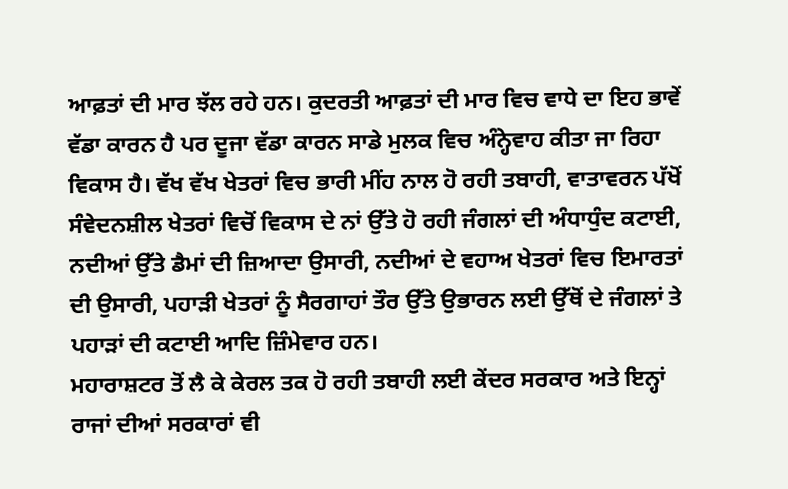ਆਫ਼ਤਾਂ ਦੀ ਮਾਰ ਝੱਲ ਰਹੇ ਹਨ। ਕੁਦਰਤੀ ਆਫ਼ਤਾਂ ਦੀ ਮਾਰ ਵਿਚ ਵਾਧੇ ਦਾ ਇਹ ਭਾਵੇਂ ਵੱਡਾ ਕਾਰਨ ਹੈ ਪਰ ਦੂਜਾ ਵੱਡਾ ਕਾਰਨ ਸਾਡੇ ਮੁਲਕ ਵਿਚ ਅੰਨ੍ਹੇਵਾਹ ਕੀਤਾ ਜਾ ਰਿਹਾ ਵਿਕਾਸ ਹੈ। ਵੱਖ ਵੱਖ ਖੇਤਰਾਂ ਵਿਚ ਭਾਰੀ ਮੀਂਹ ਨਾਲ ਹੋ ਰਹੀ ਤਬਾਹੀ, ਵਾਤਾਵਰਨ ਪੱਖੋਂ ਸੰਵੇਦਨਸ਼ੀਲ ਖੇਤਰਾਂ ਵਿਚੋਂ ਵਿਕਾਸ ਦੇ ਨਾਂ ਉੱਤੇ ਹੋ ਰਹੀ ਜੰਗਲਾਂ ਦੀ ਅੰਧਾਧੁੰਦ ਕਟਾਈ, ਨਦੀਆਂ ਉੱਤੇ ਡੈਮਾਂ ਦੀ ਜ਼ਿਆਦਾ ਉਸਾਰੀ, ਨਦੀਆਂ ਦੇ ਵਹਾਅ ਖੇਤਰਾਂ ਵਿਚ ਇਮਾਰਤਾਂ ਦੀ ਉਸਾਰੀ, ਪਹਾੜੀ ਖੇਤਰਾਂ ਨੂੰ ਸੈਰਗਾਹਾਂ ਤੌਰ ਉੱਤੇ ਉਭਾਰਨ ਲਈ ਉੱਥੋਂ ਦੇ ਜੰਗਲਾਂ ਤੇ ਪਹਾੜਾਂ ਦੀ ਕਟਾਈ ਆਦਿ ਜ਼ਿੰਮੇਵਾਰ ਹਨ।
ਮਹਾਰਾਸ਼ਟਰ ਤੋਂ ਲੈ ਕੇ ਕੇਰਲ ਤਕ ਹੋ ਰਹੀ ਤਬਾਹੀ ਲਈ ਕੇਂਦਰ ਸਰਕਾਰ ਅਤੇ ਇਨ੍ਹਾਂ ਰਾਜਾਂ ਦੀਆਂ ਸਰਕਾਰਾਂ ਵੀ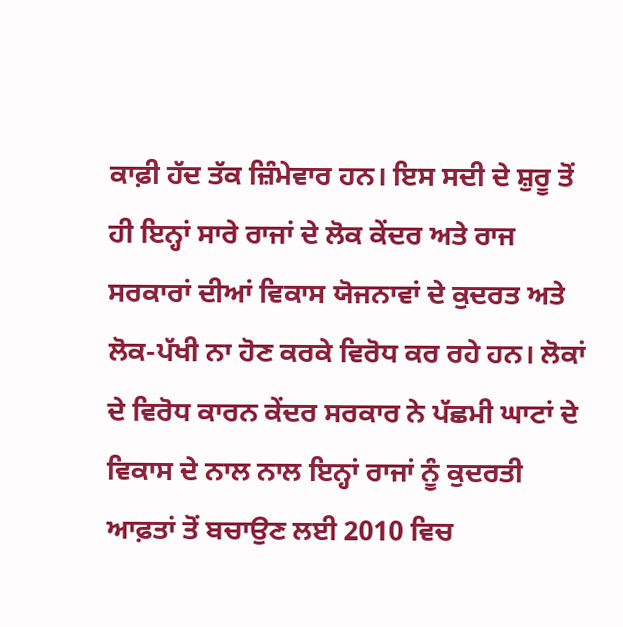ਕਾਫ਼ੀ ਹੱਦ ਤੱਕ ਜ਼ਿੰਮੇਵਾਰ ਹਨ। ਇਸ ਸਦੀ ਦੇ ਸ਼ੁਰੂ ਤੋਂ ਹੀ ਇਨ੍ਹਾਂ ਸਾਰੇ ਰਾਜਾਂ ਦੇ ਲੋਕ ਕੇਂਦਰ ਅਤੇ ਰਾਜ ਸਰਕਾਰਾਂ ਦੀਆਂ ਵਿਕਾਸ ਯੋਜਨਾਵਾਂ ਦੇ ਕੁਦਰਤ ਅਤੇ ਲੋਕ-ਪੱਖੀ ਨਾ ਹੋਣ ਕਰਕੇ ਵਿਰੋਧ ਕਰ ਰਹੇ ਹਨ। ਲੋਕਾਂ ਦੇ ਵਿਰੋਧ ਕਾਰਨ ਕੇਂਦਰ ਸਰਕਾਰ ਨੇ ਪੱਛਮੀ ਘਾਟਾਂ ਦੇ ਵਿਕਾਸ ਦੇ ਨਾਲ ਨਾਲ ਇਨ੍ਹਾਂ ਰਾਜਾਂ ਨੂੰ ਕੁਦਰਤੀ ਆਫ਼ਤਾਂ ਤੋਂ ਬਚਾਉਣ ਲਈ 2010 ਵਿਚ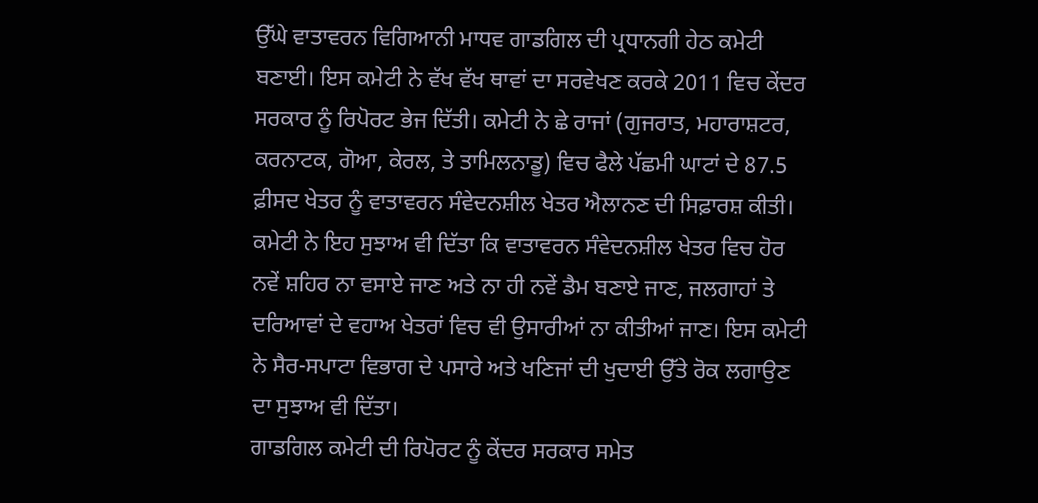ਉੱਘੇ ਵਾਤਾਵਰਨ ਵਿਗਿਆਨੀ ਮਾਧਵ ਗਾਡਗਿਲ ਦੀ ਪ੍ਰਧਾਨਗੀ ਹੇਠ ਕਮੇਟੀ ਬਣਾਈ। ਇਸ ਕਮੇਟੀ ਨੇ ਵੱਖ ਵੱਖ ਥਾਵਾਂ ਦਾ ਸਰਵੇਖਣ ਕਰਕੇ 2011 ਵਿਚ ਕੇਂਦਰ ਸਰਕਾਰ ਨੂੰ ਰਿਪੋਰਟ ਭੇਜ ਦਿੱਤੀ। ਕਮੇਟੀ ਨੇ ਛੇ ਰਾਜਾਂ (ਗੁਜਰਾਤ, ਮਹਾਰਾਸ਼ਟਰ, ਕਰਨਾਟਕ, ਗੋਆ, ਕੇਰਲ, ਤੇ ਤਾਮਿਲਨਾਡੂ) ਵਿਚ ਫੈਲੇ ਪੱਛਮੀ ਘਾਟਾਂ ਦੇ 87.5 ਫ਼ੀਸਦ ਖੇਤਰ ਨੂੰ ਵਾਤਾਵਰਨ ਸੰਵੇਦਨਸ਼ੀਲ ਖੇਤਰ ਐਲਾਨਣ ਦੀ ਸਿਫ਼ਾਰਸ਼ ਕੀਤੀ। ਕਮੇਟੀ ਨੇ ਇਹ ਸੁਝਾਅ ਵੀ ਦਿੱਤਾ ਕਿ ਵਾਤਾਵਰਨ ਸੰਵੇਦਨਸ਼ੀਲ ਖੇਤਰ ਵਿਚ ਹੋਰ ਨਵੇਂ ਸ਼ਹਿਰ ਨਾ ਵਸਾਏ ਜਾਣ ਅਤੇ ਨਾ ਹੀ ਨਵੇਂ ਡੈਮ ਬਣਾਏ ਜਾਣ, ਜਲਗਾਹਾਂ ਤੇ ਦਰਿਆਵਾਂ ਦੇ ਵਹਾਅ ਖੇਤਰਾਂ ਵਿਚ ਵੀ ਉਸਾਰੀਆਂ ਨਾ ਕੀਤੀਆਂ ਜਾਣ। ਇਸ ਕਮੇਟੀ ਨੇ ਸੈਰ-ਸਪਾਟਾ ਵਿਭਾਗ ਦੇ ਪਸਾਰੇ ਅਤੇ ਖਣਿਜਾਂ ਦੀ ਖੁਦਾਈ ਉੱਤੇ ਰੋਕ ਲਗਾਉਣ ਦਾ ਸੁਝਾਅ ਵੀ ਦਿੱਤਾ।
ਗਾਡਗਿਲ ਕਮੇਟੀ ਦੀ ਰਿਪੋਰਟ ਨੂੰ ਕੇਂਦਰ ਸਰਕਾਰ ਸਮੇਤ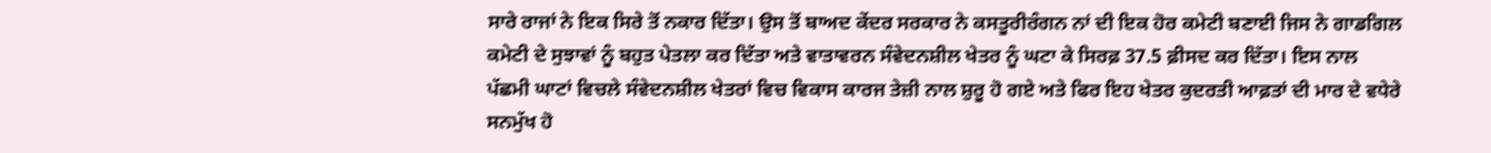ਸਾਰੇ ਰਾਜਾਂ ਨੇ ਇਕ ਸਿਰੇ ਤੋਂ ਨਕਾਰ ਦਿੱਤਾ। ਉਸ ਤੋਂ ਬਾਅਦ ਕੇਂਦਰ ਸਰਕਾਰ ਨੇ ਕਸਤੂਰੀਰੰਗਨ ਨਾਂ ਦੀ ਇਕ ਹੋਰ ਕਮੇਟੀ ਬਣਾਈ ਜਿਸ ਨੇ ਗਾਡਗਿਲ ਕਮੇਟੀ ਦੇ ਸੁਝਾਵਾਂ ਨੂੰ ਬਹੁਤ ਪੇਤਲਾ ਕਰ ਦਿੱਤਾ ਅਤੇ ਵਾਤਾਵਰਨ ਸੰਵੇਦਨਸ਼ੀਲ ਖੇਤਰ ਨੂੰ ਘਟਾ ਕੇ ਸਿਰਫ਼ 37.5 ਫ਼ੀਸਦ ਕਰ ਦਿੱਤਾ। ਇਸ ਨਾਲ ਪੱਛਮੀ ਘਾਟਾਂ ਵਿਚਲੇ ਸੰਵੇਦਨਸ਼ੀਲ ਖੇਤਰਾਂ ਵਿਚ ਵਿਕਾਸ ਕਾਰਜ ਤੇਜ਼ੀ ਨਾਲ ਸ਼ੁਰੂ ਹੋ ਗਏ ਅਤੇ ਫਿਰ ਇਹ ਖੇਤਰ ਕੁਦਰਤੀ ਆਫ਼ਤਾਂ ਦੀ ਮਾਰ ਦੇ ਵਧੇਰੇ ਸਨਮੁੱਖ ਹੋ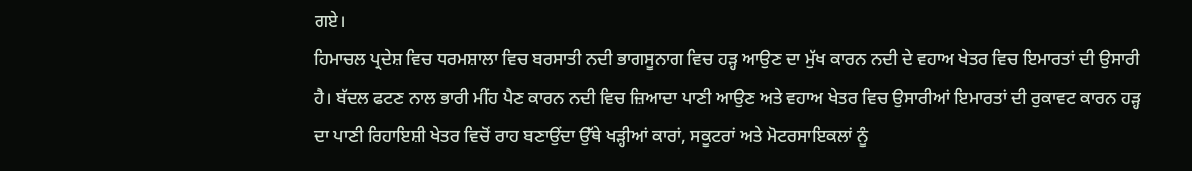ਗਏ।
ਹਿਮਾਚਲ ਪ੍ਰਦੇਸ਼ ਵਿਚ ਧਰਮਸ਼ਾਲਾ ਵਿਚ ਬਰਸਾਤੀ ਨਦੀ ਭਾਗਸੂਨਾਗ ਵਿਚ ਹੜ੍ਹ ਆਉਣ ਦਾ ਮੁੱਖ ਕਾਰਨ ਨਦੀ ਦੇ ਵਹਾਅ ਖੇਤਰ ਵਿਚ ਇਮਾਰਤਾਂ ਦੀ ਉਸਾਰੀ ਹੈ। ਬੱਦਲ ਫਟਣ ਨਾਲ ਭਾਰੀ ਮੀਂਹ ਪੈਣ ਕਾਰਨ ਨਦੀ ਵਿਚ ਜ਼ਿਆਦਾ ਪਾਣੀ ਆਉਣ ਅਤੇ ਵਹਾਅ ਖੇਤਰ ਵਿਚ ਉਸਾਰੀਆਂ ਇਮਾਰਤਾਂ ਦੀ ਰੁਕਾਵਟ ਕਾਰਨ ਹੜ੍ਹ ਦਾ ਪਾਣੀ ਰਿਹਾਇਸ਼ੀ ਖੇਤਰ ਵਿਚੋਂ ਰਾਹ ਬਣਾਉਂਦਾ ਉੱਥੇ ਖੜ੍ਹੀਆਂ ਕਾਰਾਂ, ਸਕੂਟਰਾਂ ਅਤੇ ਮੋਟਰਸਾਇਕਲਾਂ ਨੂੰ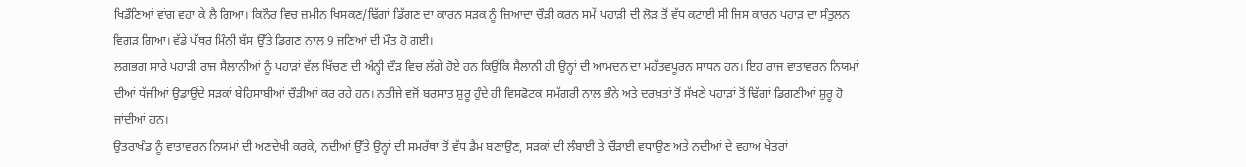ਖਿਡੌਣਿਆਂ ਵਾਂਗ ਵਹਾ ਕੇ ਲੈ ਗਿਆ। ਕਿਨੌਰ ਵਿਚ ਜ਼ਮੀਨ ਖਿਸਕਣ/ਢਿੱਗਾਂ ਡਿੱਗਣ ਦਾ ਕਾਰਨ ਸੜਕ ਨੂੰ ਜ਼ਿਆਦਾ ਚੌੜੀ ਕਰਨ ਸਮੇਂ ਪਹਾੜੀ ਦੀ ਲੋੜ ਤੋਂ ਵੱਧ ਕਟਾਈ ਸੀ ਜਿਸ ਕਾਰਨ ਪਹਾੜ ਦਾ ਸੰਤੁਲਨ ਵਿਗੜ ਗਿਆ। ਵੱਡੇ ਪੱਥਰ ਮਿੰਨੀ ਬੱਸ ਉੱਤੇ ਡਿਗਣ ਨਾਲ 9 ਜਣਿਆਂ ਦੀ ਮੌਤ ਹੋ ਗਈ।
ਲਗਭਗ ਸਾਰੇ ਪਹਾੜੀ ਰਾਜ ਸੈਲਾਨੀਆਂ ਨੂੰ ਪਹਾੜਾਂ ਵੱਲ ਖਿੱਚਣ ਦੀ ਅੰਨ੍ਹੀ ਦੌੜ ਵਿਚ ਲੱਗੇ ਹੋਏ ਹਨ ਕਿਉਂਕਿ ਸੈਲਾਨੀ ਹੀ ਉਨ੍ਹਾਂ ਦੀ ਆਮਦਨ ਦਾ ਮਹੱਤਵਪੂਰਨ ਸਾਧਨ ਹਨ। ਇਹ ਰਾਜ ਵਾਤਾਵਰਨ ਨਿਯਮਾਂ ਦੀਆਂ ਧੱਜੀਆਂ ਉਡਾਉਂਦੇ ਸੜਕਾਂ ਬੇਹਿਸਾਬੀਆਂ ਚੌੜੀਆਂ ਕਰ ਰਹੇ ਹਨ। ਨਤੀਜੇ ਵਜੋਂ ਬਰਸਾਤ ਸ਼ੁਰੂ ਹੁੰਦੇ ਹੀ ਵਿਸਫੋਟਕ ਸਮੱਗਰੀ ਨਾਲ ਭੰਨੇ ਅਤੇ ਦਰਖ਼ਤਾਂ ਤੋਂ ਸੱਖਣੇ ਪਹਾੜਾਂ ਤੋਂ ਢਿੱਗਾਂ ਡਿਗਣੀਆਂ ਸ਼ੁਰੂ ਹੋ ਜਾਂਦੀਆਂ ਹਨ।
ਉਤਰਾਖੰਡ ਨੂੰ ਵਾਤਾਵਰਨ ਨਿਯਮਾਂ ਦੀ ਅਣਦੇਖੀ ਕਰਕੇ, ਨਦੀਆਂ ਉੱਤੇ ਉਨ੍ਹਾਂ ਦੀ ਸਮਰੱਥਾ ਤੋਂ ਵੱਧ ਡੈਮ ਬਣਾਉਣ, ਸੜਕਾਂ ਦੀ ਲੰਬਾਈ ਤੇ ਚੌੜਾਈ ਵਧਾਉਣ ਅਤੇ ਨਦੀਆਂ ਦੇ ਵਹਾਅ ਖੇਤਰਾਂ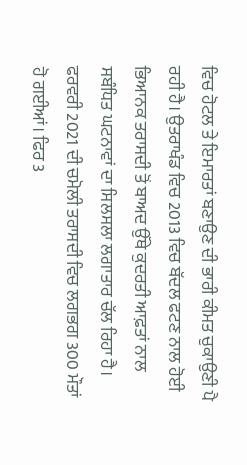ਵਿਚ ਹੋਟਲ ਤੇ ਇਮਾਰਤਾਂ ਬਣਾਉਣ ਦੀ ਭਾਰੀ ਕੀਮਤ ਚੁਕਾਉਣੀ ਪੈ ਰਹੀ ਹੈ। ਉਤਰਾਖੰਡ ਵਿਚ 2013 ਵਿਚ ਬੱਦਲ ਫਟਣ ਨਾਲ ਹੋਈ ਭਿਆਨਕ ਤਰਾਸਦੀ ਤੋਂ ਬਾਅਦ ਉੱਥੇ ਕੁਦਰਤੀ ਆਫ਼ਤਾਂ ਨਾਲ ਸਬੰਧਿਤ ਘਟਨਾਵਾਂ ਦਾ ਸਿਲਸਲਾ ਲਗਾਤਾਰ ਚੱਲ ਰਿਹਾ ਹੈ। ਫਰਵਰੀ 2021 ਦੀ ਚਮੋਲੀ ਤਰਾਸਦੀ ਵਿਚ ਲਗਭਗ 300 ਮੌਤਾਂ ਹੋ ਗਈਆਂ। ਫਿਰ 3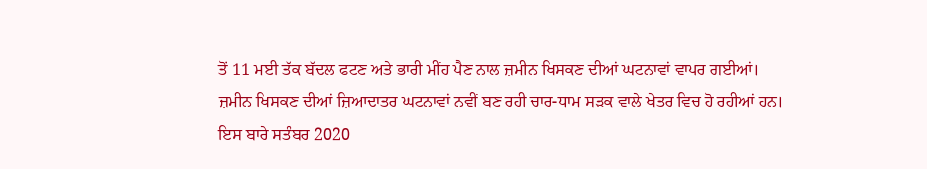ਤੋਂ 11 ਮਈ ਤੱਕ ਬੱਦਲ ਫਟਣ ਅਤੇ ਭਾਰੀ ਮੀਂਹ ਪੈਣ ਨਾਲ ਜ਼ਮੀਨ ਖਿਸਕਣ ਦੀਆਂ ਘਟਨਾਵਾਂ ਵਾਪਰ ਗਈਆਂ।
ਜ਼ਮੀਨ ਖਿਸਕਣ ਦੀਆਂ ਜ਼ਿਆਦਾਤਰ ਘਟਨਾਵਾਂ ਨਵੀਂ ਬਣ ਰਹੀ ਚਾਰ-ਧਾਮ ਸੜਕ ਵਾਲੇ ਖੇਤਰ ਵਿਚ ਹੋ ਰਹੀਆਂ ਹਨ। ਇਸ ਬਾਰੇ ਸਤੰਬਰ 2020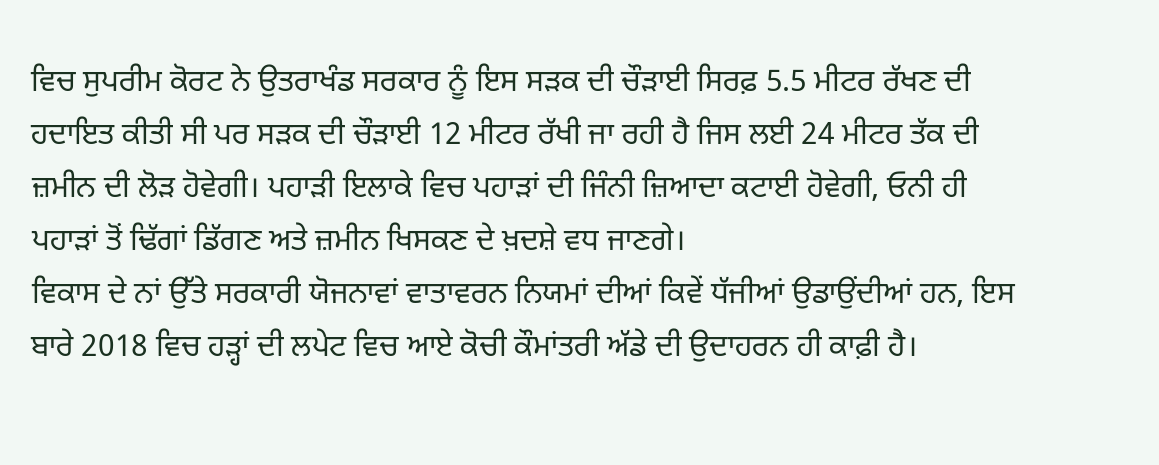ਵਿਚ ਸੁਪਰੀਮ ਕੋਰਟ ਨੇ ਉਤਰਾਖੰਡ ਸਰਕਾਰ ਨੂੰ ਇਸ ਸੜਕ ਦੀ ਚੌੜਾਈ ਸਿਰਫ਼ 5.5 ਮੀਟਰ ਰੱਖਣ ਦੀ ਹਦਾਇਤ ਕੀਤੀ ਸੀ ਪਰ ਸੜਕ ਦੀ ਚੌੜਾਈ 12 ਮੀਟਰ ਰੱਖੀ ਜਾ ਰਹੀ ਹੈ ਜਿਸ ਲਈ 24 ਮੀਟਰ ਤੱਕ ਦੀ ਜ਼ਮੀਨ ਦੀ ਲੋੜ ਹੋਵੇਗੀ। ਪਹਾੜੀ ਇਲਾਕੇ ਵਿਚ ਪਹਾੜਾਂ ਦੀ ਜਿੰਨੀ ਜ਼ਿਆਦਾ ਕਟਾਈ ਹੋਵੇਗੀ, ਓਨੀ ਹੀ ਪਹਾੜਾਂ ਤੋਂ ਢਿੱਗਾਂ ਡਿੱਗਣ ਅਤੇ ਜ਼ਮੀਨ ਖਿਸਕਣ ਦੇ ਖ਼ਦਸ਼ੇ ਵਧ ਜਾਣਗੇ।
ਵਿਕਾਸ ਦੇ ਨਾਂ ਉੱਤੇ ਸਰਕਾਰੀ ਯੋਜਨਾਵਾਂ ਵਾਤਾਵਰਨ ਨਿਯਮਾਂ ਦੀਆਂ ਕਿਵੇਂ ਧੱਜੀਆਂ ਉਡਾਉਂਦੀਆਂ ਹਨ, ਇਸ ਬਾਰੇ 2018 ਵਿਚ ਹੜ੍ਹਾਂ ਦੀ ਲਪੇਟ ਵਿਚ ਆਏ ਕੋਚੀ ਕੌਮਾਂਤਰੀ ਅੱਡੇ ਦੀ ਉਦਾਹਰਨ ਹੀ ਕਾਫ਼ੀ ਹੈ।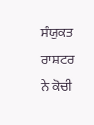ਸੰਯੁਕਤ ਰਾਸ਼ਟਰ ਨੇ ਕੋਚੀ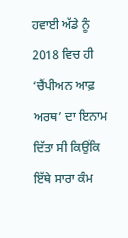ਹਵਾਈ ਅੱਡੇ ਨੂੰ 2018 ਵਿਚ ਹੀ ‘ਚੈਂਪੀਅਨ ਆਫ਼ ਅਰਥ’ ਦਾ ਇਨਾਮ ਦਿੱਤਾ ਸੀ ਕਿਉਂਕਿ ਇੱਥੇ ਸਾਰਾ ਕੰਮ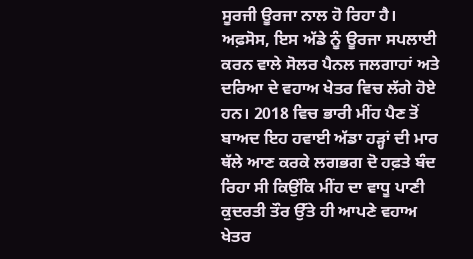ਸੂਰਜੀ ਊਰਜਾ ਨਾਲ ਹੋ ਰਿਹਾ ਹੈ। ਅਫ਼ਸੋਸ, ਇਸ ਅੱਡੇ ਨੂੰ ਊਰਜਾ ਸਪਲਾਈ ਕਰਨ ਵਾਲੇ ਸੋਲਰ ਪੈਨਲ ਜਲਗਾਹਾਂ ਅਤੇ ਦਰਿਆ ਦੇ ਵਹਾਅ ਖੇਤਰ ਵਿਚ ਲੱਗੇ ਹੋਏ ਹਨ। 2018 ਵਿਚ ਭਾਰੀ ਮੀਂਹ ਪੈਣ ਤੋਂ ਬਾਅਦ ਇਹ ਹਵਾਈ ਅੱਡਾ ਹੜ੍ਹਾਂ ਦੀ ਮਾਰ ਥੱਲੇ ਆਣ ਕਰਕੇ ਲਗਭਗ ਦੋ ਹਫ਼ਤੇ ਬੰਦ ਰਿਹਾ ਸੀ ਕਿਉਂਕਿ ਮੀਂਹ ਦਾ ਵਾਧੂ ਪਾਣੀ ਕੁਦਰਤੀ ਤੌਰ ਉੱਤੇ ਹੀ ਆਪਣੇ ਵਹਾਅ ਖੇਤਰ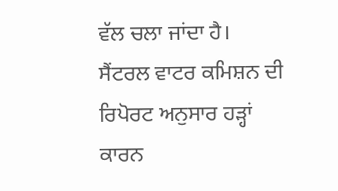ਵੱਲ ਚਲਾ ਜਾਂਦਾ ਹੈ।
ਸੈਂਟਰਲ ਵਾਟਰ ਕਮਿਸ਼ਨ ਦੀ ਰਿਪੋਰਟ ਅਨੁਸਾਰ ਹੜ੍ਹਾਂ ਕਾਰਨ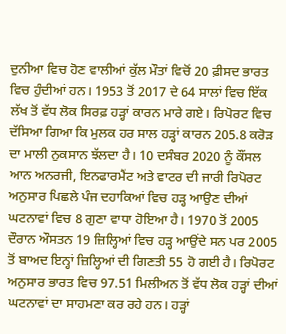ਦੁਨੀਆ ਵਿਚ ਹੋਣ ਵਾਲੀਆਂ ਕੁੱਲ ਮੌਤਾਂ ਵਿਚੋਂ 20 ਫ਼ੀਸਦ ਭਾਰਤ ਵਿਚ ਹੁੰਦੀਆਂ ਹਨ। 1953 ਤੋਂ 2017 ਦੇ 64 ਸਾਲਾਂ ਵਿਚ ਇੱਕ ਲੱਖ ਤੋਂ ਵੱਧ ਲੋਕ ਸਿਰਫ਼ ਹੜ੍ਹਾਂ ਕਾਰਨ ਮਾਰੇ ਗਏ। ਰਿਪੋਰਟ ਵਿਚ ਦੱਸਿਆ ਗਿਆ ਕਿ ਮੁਲਕ ਹਰ ਸਾਲ ਹੜ੍ਹਾਂ ਕਾਰਨ 205.8 ਕਰੋੜ ਦਾ ਮਾਲੀ ਨੁਕਸਾਨ ਝੱਲਦਾ ਹੈ। 10 ਦਸੰਬਰ 2020 ਨੂੰ ਕੌਂਸਲ ਆਨ ਅਨਰਜੀ, ਇਨਫਾਰਮੈਂਟ ਅਤੇ ਵਾਟਰ ਦੀ ਜਾਰੀ ਰਿਪੋਰਟ ਅਨੁਸਾਰ ਪਿਛਲੇ ਪੰਜ ਦਹਾਕਿਆਂ ਵਿਚ ਹੜ੍ਹ ਆਉਣ ਦੀਆਂ ਘਟਨਾਵਾਂ ਵਿਚ 8 ਗੁਣਾ ਵਾਧਾ ਹੋਇਆ ਹੈ। 1970 ਤੋਂ 2005 ਦੌਰਾਨ ਔਸਤਨ 19 ਜ਼ਿਲ੍ਹਿਆਂ ਵਿਚ ਹੜ੍ਹ ਆਉਂਦੇ ਸਨ ਪਰ 2005 ਤੋਂ ਬਾਅਦ ਇਨ੍ਹਾਂ ਜ਼ਿਲ੍ਹਿਆਂ ਦੀ ਗਿਣਤੀ 55 ਹੋ ਗਈ ਹੈ। ਰਿਪੋਰਟ ਅਨੁਸਾਰ ਭਾਰਤ ਵਿਚ 97.51 ਮਿਲੀਅਨ ਤੋਂ ਵੱਧ ਲੋਕ ਹੜ੍ਹਾਂ ਦੀਆਂ ਘਟਨਾਵਾਂ ਦਾ ਸਾਹਮਣਾ ਕਰ ਰਹੇ ਹਨ। ਹੜ੍ਹਾਂ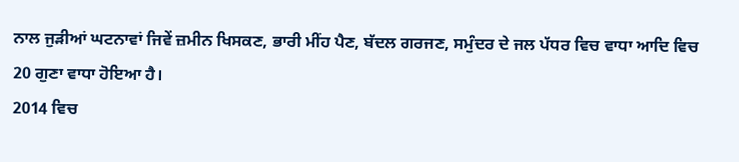ਨਾਲ ਜੁੜੀਆਂ ਘਟਨਾਵਾਂ ਜਿਵੇਂ ਜ਼ਮੀਨ ਖਿਸਕਣ, ਭਾਰੀ ਮੀਂਹ ਪੈਣ, ਬੱਦਲ ਗਰਜਣ, ਸਮੁੰਦਰ ਦੇ ਜਲ ਪੱਧਰ ਵਿਚ ਵਾਧਾ ਆਦਿ ਵਿਚ 20 ਗੁਣਾ ਵਾਧਾ ਹੋਇਆ ਹੈ।
2014 ਵਿਚ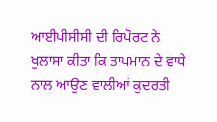ਆਈਪੀਸੀਸੀ ਦੀ ਰਿਪੋਰਟ ਨੇ ਖੁਲਾਸਾ ਕੀਤਾ ਕਿ ਤਾਪਮਾਨ ਦੇ ਵਾਧੇ ਨਾਲ ਆਉਣ ਵਾਲੀਆਂ ਕੁਦਰਤੀ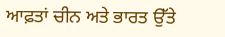ਆਫ਼ਤਾਂ ਚੀਨ ਅਤੇ ਭਾਰਤ ਉੱਤੇ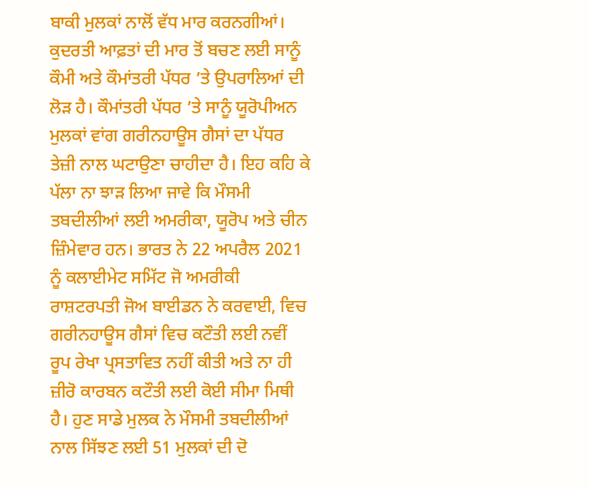ਬਾਕੀ ਮੁਲਕਾਂ ਨਾਲੋਂ ਵੱਧ ਮਾਰ ਕਰਨਗੀਆਂ। ਕੁਦਰਤੀ ਆਫ਼ਤਾਂ ਦੀ ਮਾਰ ਤੋਂ ਬਚਣ ਲਈ ਸਾਨੂੰ ਕੌਮੀ ਅਤੇ ਕੌਮਾਂਤਰੀ ਪੱਧਰ ’ਤੇ ਉਪਰਾਲਿਆਂ ਦੀ ਲੋੜ ਹੈ। ਕੌਮਾਂਤਰੀ ਪੱਧਰ ’ਤੇ ਸਾਨੂੰ ਯੂਰੋਪੀਅਨ ਮੁਲਕਾਂ ਵਾਂਗ ਗਰੀਨਹਾਊਸ ਗੈਸਾਂ ਦਾ ਪੱਧਰ ਤੇਜ਼ੀ ਨਾਲ ਘਟਾਉਣਾ ਚਾਹੀਦਾ ਹੈ। ਇਹ ਕਹਿ ਕੇ ਪੱਲਾ ਨਾ ਝਾੜ ਲਿਆ ਜਾਵੇ ਕਿ ਮੌਸਮੀ ਤਬਦੀਲੀਆਂ ਲਈ ਅਮਰੀਕਾ, ਯੂਰੋਪ ਅਤੇ ਚੀਨ ਜ਼ਿੰਮੇਵਾਰ ਹਨ। ਭਾਰਤ ਨੇ 22 ਅਪਰੈਲ 2021 ਨੂੰ ਕਲਾਈਮੇਟ ਸਮਿੱਟ ਜੋ ਅਮਰੀਕੀ ਰਾਸ਼ਟਰਪਤੀ ਜੋਅ ਬਾਈਡਨ ਨੇ ਕਰਵਾਈ, ਵਿਚ ਗਰੀਨਹਾਊਸ ਗੈਸਾਂ ਵਿਚ ਕਟੌਤੀ ਲਈ ਨਵੀਂ ਰੂਪ ਰੇਖਾ ਪ੍ਰਸਤਾਵਿਤ ਨਹੀਂ ਕੀਤੀ ਅਤੇ ਨਾ ਹੀ ਜ਼ੀਰੋ ਕਾਰਬਨ ਕਟੌਤੀ ਲਈ ਕੋਈ ਸੀਮਾ ਮਿਥੀ ਹੈ। ਹੁਣ ਸਾਡੇ ਮੁਲਕ ਨੇ ਮੌਸਮੀ ਤਬਦੀਲੀਆਂ ਨਾਲ ਸਿੱਝਣ ਲਈ 51 ਮੁਲਕਾਂ ਦੀ ਦੋ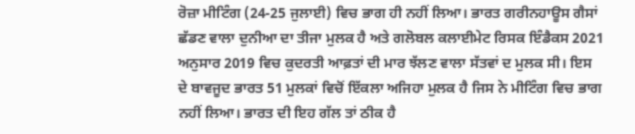ਰੋਜ਼ਾ ਮੀਟਿੰਗ (24-25 ਜੁਲਾਈ) ਵਿਚ ਭਾਗ ਹੀ ਨਹੀਂ ਲਿਆ। ਭਾਰਤ ਗਰੀਨਹਾਊਸ ਗੈਸਾਂ ਛੱਡਣ ਵਾਲਾ ਦੁਨੀਆ ਦਾ ਤੀਜਾ ਮੁਲਕ ਹੈ ਅਤੇ ਗਲੋਬਲ ਕਲਾਈਮੇਟ ਰਿਸਕ ਇੰਡੈਕਸ 2021 ਅਨੁਸਾਰ 2019 ਵਿਚ ਕੁਦਰਤੀ ਆਫ਼ਤਾਂ ਦੀ ਮਾਰ ਝੱਲਣ ਵਾਲਾ ਸੱਤਵਾਂ ਦ ਮੁਲਕ ਸੀ। ਇਸ ਦੇ ਬਾਵਜੂਦ ਭਾਰਤ 51 ਮੁਲਕਾਂ ਵਿਚੋਂ ਇੱਕਲਾ ਅਜਿਹਾ ਮੁਲਕ ਹੈ ਜਿਸ ਨੇ ਮੀਟਿੰਗ ਵਿਚ ਭਾਗ ਨਹੀਂ ਲਿਆ। ਭਾਰਤ ਦੀ ਇਹ ਗੱਲ ਤਾਂ ਠੀਕ ਹੈ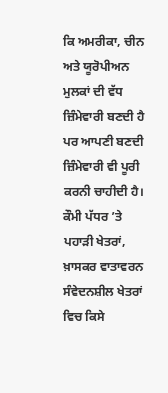ਕਿ ਅਮਰੀਕਾ, ਚੀਨ ਅਤੇ ਯੂਰੋਪੀਅਨ ਮੁਲਕਾਂ ਦੀ ਵੱਧ ਜ਼ਿੰਮੇਵਾਰੀ ਬਣਦੀ ਹੈ ਪਰ ਆਪਣੀ ਬਣਦੀ ਜ਼ਿੰਮੇਵਾਰੀ ਵੀ ਪੂਰੀ ਕਰਨੀ ਚਾਹੀਦੀ ਹੈ।
ਕੌਮੀ ਪੱਧਰ ’ਤੇ ਪਹਾੜੀ ਖੇਤਰਾਂ, ਖ਼ਾਸਕਰ ਵਾਤਾਵਰਨ ਸੰਵੇਦਨਸ਼ੀਲ ਖੇਤਰਾਂ ਵਿਚ ਕਿਸੇ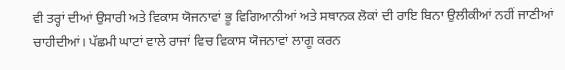ਵੀ ਤਰ੍ਹਾਂ ਦੀਆਂ ਉਸਾਰੀ ਅਤੇ ਵਿਕਾਸ ਯੋਜਨਾਵਾਂ ਭੂ ਵਿਗਿਆਨੀਆਂ ਅਤੇ ਸਥਾਨਕ ਲੋਕਾਂ ਦੀ ਰਾਇ ਬਿਨਾ ਉਲੀਕੀਆਂ ਨਹੀਂ ਜਾਣੀਆਂ ਚਾਹੀਦੀਆਂ। ਪੱਛਮੀ ਘਾਟਾਂ ਵਾਲੇ ਰਾਜਾਂ ਵਿਚ ਵਿਕਾਸ ਯੋਜਨਾਵਾਂ ਲਾਗੂ ਕਰਨ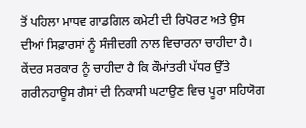ਤੋਂ ਪਹਿਲਾ ਮਾਧਵ ਗਾਡਗਿਲ ਕਮੇਟੀ ਦੀ ਰਿਪੋਰਟ ਅਤੇ ਉਸ ਦੀਆਂ ਸਿਫ਼ਾਰਸਾਂ ਨੂੰ ਸੰਜੀਦਗੀ ਨਾਲ ਵਿਚਾਰਨਾ ਚਾਹੀਦਾ ਹੈ। ਕੇਂਦਰ ਸਰਕਾਰ ਨੂੰ ਚਾਹੀਦਾ ਹੈ ਕਿ ਕੌਮਾਂਤਰੀ ਪੱਧਰ ਉੱਤੇ ਗਰੀਨਹਾਊਸ ਗੈਸਾਂ ਦੀ ਨਿਕਾਸੀ ਘਟਾਉਣ ਵਿਚ ਪੂਰਾ ਸਹਿਯੋਗ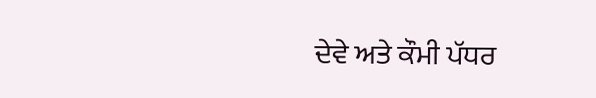ਦੇਵੇ ਅਤੇ ਕੌਮੀ ਪੱਧਰ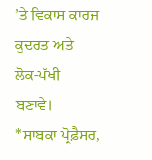’ਤੇ ਵਿਕਾਸ ਕਾਰਜ ਕੁਦਰਤ ਅਤੇ ਲੋਕ-ਪੱਖੀ ਬਣਾਵੇ।
*ਸਾਬਕਾ ਪ੍ਰੋਫ਼ੈਸਰ,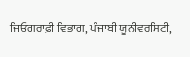ਜਿਓਗਰਾਫ਼ੀ ਵਿਭਾਗ, ਪੰਜਾਬੀ ਯੂਨੀਵਰਸਿਟੀ,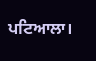ਪਟਿਆਲਾ।